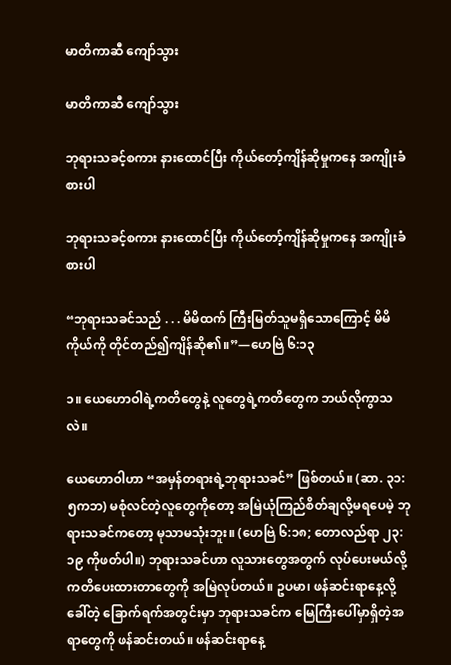မာတိကာဆီ ကျော်သွား

မာတိကာဆီ ကျော်သွား

ဘုရားသခင့်စကား နားထောင်ပြီး ကိုယ်တော့်ကျိန်ဆိုမှုကနေ အကျိုးခံစားပါ

ဘုရားသခင့်စကား နားထောင်ပြီး ကိုယ်တော့်ကျိန်ဆိုမှုကနေ အကျိုးခံစားပါ

“ဘုရားသခင်သည် . . . မိမိထက် ကြီးမြတ်သူမရှိသောကြောင့် မိမိကိုယ်ကို တိုင်တည်၍ကျိန်ဆို၏။”—ဟေဗြဲ ၆:၁၃

၁။ ယေဟောဝါရဲ့ကတိတွေနဲ့ လူတွေရဲ့ကတိတွေက ဘယ်လိုကွာသလဲ။

ယေဟောဝါဟာ “အမှန်တရားရဲ့ဘုရားသခင်” ဖြစ်တယ်။ (ဆာ. ၃၁:၅ကဘ) မစုံလင်တဲ့လူတွေကိုတော့ အမြဲယုံကြည်စိတ်ချလို့မရပေမဲ့ ဘုရားသခင်ကတော့ မုသာမသုံးဘူး။ (ဟေဗြဲ ၆:၁၈; တောလည်ရာ ၂၃:၁၉ ကိုဖတ်ပါ။) ဘုရားသခင်ဟာ လူသားတွေအတွက် လုပ်ပေးမယ်လို့ ကတိပေးထားတာတွေကို အမြဲလုပ်တယ်။ ဥပမာ၊ ဖန်ဆင်းရာနေ့လို့ခေါ်တဲ့ ခြောက်ရက်အတွင်းမှာ ဘုရားသခင်က မြေကြီးပေါ်မှာရှိတဲ့အရာတွေကို ဖန်ဆင်းတယ်။ ဖန်ဆင်းရာနေ့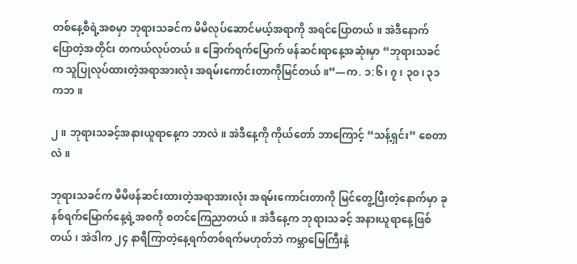တစ်နေ့စီရဲ့အစမှာ ဘုရားသခင်က မိမိလုပ်ဆောင်မယ့်အရာကို အရင်ပြောတယ်။ အဲဒီနောက် ပြောတဲ့အတိုင်း တကယ်လုပ်တယ်။ ခြောက်ရက်မြောက် ဖန်ဆင်းရာနေ့အဆုံးမှာ “ဘုရားသခင်က သူပြုလုပ်ထားတဲ့အရာအားလုံး အရမ်းကောင်းတာကိုမြင်တယ်။”—က. ၁:၆၊ ၇၊ ၃၀၊ ၃၁ကဘ။

၂။ ဘုရားသခင့်အနားယူရာနေ့က ဘာလဲ။ အဲဒီနေ့ကို ကိုယ်တော် ဘာကြောင့် “သန့်ရှင်း” စေတာလဲ။

ဘုရားသခင်က မိမိဖန်ဆင်းထားတဲ့အရာအားလုံး အရမ်းကောင်းတာကို မြင်တွေ့ပြီးတဲ့နောက်မှာ ခုနစ်ရက်မြောက်နေ့ရဲ့အစကို စတင်ကြေညာတယ်။ အဲဒီနေ့က ဘုရားသခင့် အနားယူရာနေ့ဖြစ်တယ်၊ အဲဒါက ၂၄ နာရီကြာတဲ့နေ့ရက်တစ်ရက်မဟုတ်ဘဲ ကမ္ဘာမြေကြီးနဲ့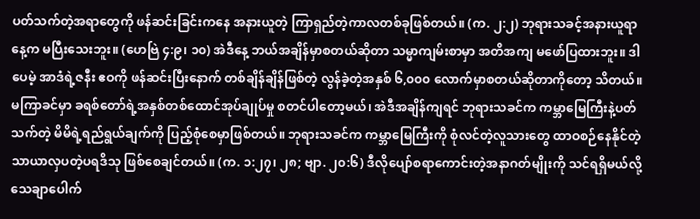ပတ်သက်တဲ့အရာတွေကို ဖန်ဆင်းခြင်းကနေ အနားယူတဲ့ ကြာရှည်တဲ့ကာလတစ်ခုဖြစ်တယ်။ (က. ၂:၂) ဘုရားသခင့်အနားယူရာနေ့က မပြီးသေးဘူး။ (ဟေဗြဲ ၄:၉၊ ၁၀) အဲဒီနေ့ ဘယ်အချိန်မှာစတယ်ဆိုတာ သမ္မာကျမ်းစာမှာ အတိအကျ မဖော်ပြထားဘူး။ ဒါပေမဲ့ အာဒံရဲ့ဇနီး ဧဝကို ဖန်ဆင်းပြီးနောက် တစ်ချိန်ချိန်ဖြစ်တဲ့ လွန်ခဲ့တဲ့အနှစ် ၆,၀၀၀ လောက်မှာစတယ်ဆိုတာကိုတော့ သိတယ်။ မကြာခင်မှာ ခရစ်တော်ရဲ့အနှစ်တစ်ထောင်အုပ်ချုပ်မှု စတင်ပါတော့မယ်၊ အဲဒီအချိန်ကျရင် ဘုရားသခင်က ကမ္ဘာမြေကြီးနဲ့ပတ်သက်တဲ့ မိမိရဲ့ရည်ရွယ်ချက်ကို ပြည့်စုံစေမှာဖြစ်တယ်။ ဘုရားသခင်က ကမ္ဘာမြေကြီးကို စုံလင်တဲ့လူသားတွေ ထာဝစဉ်နေနိုင်တဲ့ သာယာလှပတဲ့ပရဒိသု ဖြစ်စေချင်တယ်။ (က. ၁:၂၇၊ ၂၈; ဗျာ. ၂၀:၆) ဒီလိုပျော်စရာကောင်းတဲ့အနာဂတ်မျိုးကို သင်ရရှိမယ်လို့ သေချာပေါက်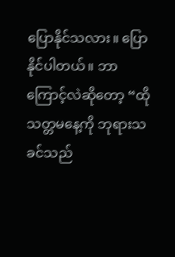ပြောနိုင်သလား။ ပြောနိုင်ပါတယ်။ ဘာကြောင့်လဲဆိုတော့ “ထိုသတ္တမနေ့ကို ဘုရားသခင်သည်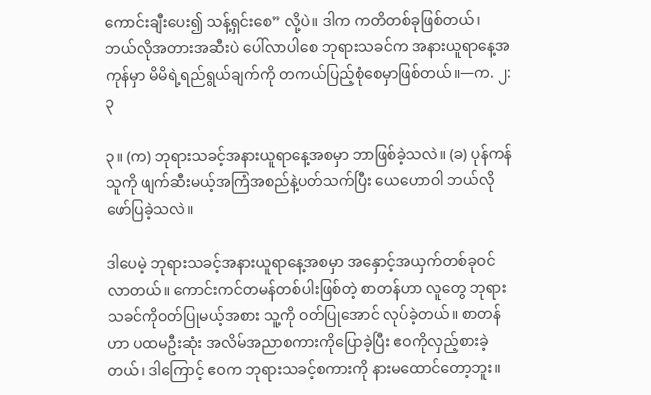ကောင်းချီးပေး၍ သန့်ရှင်းစေ” လို့ပဲ။ ဒါက ကတိတစ်ခုဖြစ်တယ်၊ ဘယ်လိုအတားအဆီးပဲ ပေါ်လာပါစေ ဘုရားသခင်က အနားယူရာနေ့အကုန်မှာ မိမိရဲ့ရည်ရွယ်ချက်ကို တကယ်ပြည့်စုံစေမှာဖြစ်တယ်။—က. ၂:၃

၃။ (က) ဘုရားသခင့်အနားယူရာနေ့အစမှာ ဘာဖြစ်ခဲ့သလဲ။ (ခ) ပုန်ကန်သူကို ဖျက်ဆီးမယ့်အကြံအစည်နဲ့ပတ်သက်ပြီး ယေဟောဝါ ဘယ်လိုဖော်ပြခဲ့သလဲ။

ဒါပေမဲ့ ဘုရားသခင့်အနားယူရာနေ့အစမှာ အနှောင့်အယှက်တစ်ခုဝင်လာတယ်။ ကောင်းကင်တမန်တစ်ပါးဖြစ်တဲ့ စာတန်ဟာ လူတွေ ဘုရားသခင်ကိုဝတ်ပြုမယ့်အစား သူ့ကို ဝတ်ပြုအောင် လုပ်ခဲ့တယ်။ စာတန်ဟာ ပထမဦးဆုံး အလိမ်အညာစကားကိုပြောခဲ့ပြီး ဧဝကိုလှည့်စားခဲ့တယ်၊ ဒါကြောင့် ဧဝက ဘုရားသခင့်စကားကို နားမထောင်တော့ဘူး။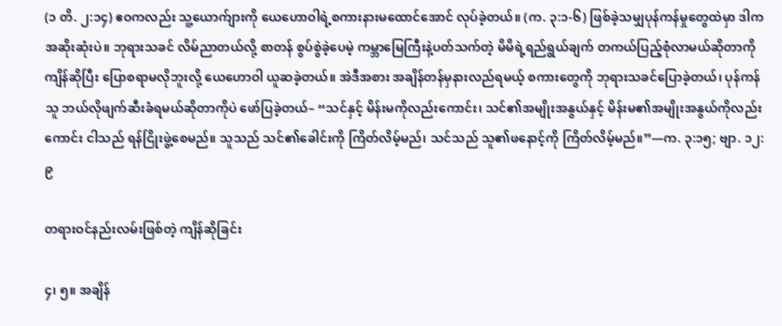(၁ တိ. ၂:၁၄) ဧဝကလည်း သူ့ယောက်ျားကို ယေဟောဝါရဲ့စကားနားမထောင်အောင် လုပ်ခဲ့တယ်။ (က. ၃:၁-၆) ဖြစ်ခဲ့သမျှပုန်ကန်မှုတွေထဲမှာ ဒါက အဆိုးဆုံးပဲ။ ဘုရားသခင် လိမ်ညာတယ်လို့ စာတန် စွပ်စွဲခဲ့ပေမဲ့ ကမ္ဘာမြေကြီးနဲ့ပတ်သက်တဲ့ မိမိရဲ့ရည်ရွယ်ချက် တကယ်ပြည့်စုံလာမယ်ဆိုတာကိုကျိန်ဆိုပြီး ပြောစရာမလိုဘူးလို့ ယေဟောဝါ ယူဆခဲ့တယ်။ အဲဒီအစား အချိန်တန်မှနားလည်ရမယ့် စကားတွေကို ဘုရားသခင်ပြောခဲ့တယ်၊ ပုန်ကန်သူ ဘယ်လိုဖျက်ဆီးခံရမယ်ဆိုတာကိုပဲ ဖော်ပြခဲ့တယ်– “သင်နှင့် မိန်းမကိုလည်းကောင်း၊ သင်၏အမျိုးအနွယ်နှင့် မိန်းမ၏အမျိုးအနွယ်ကိုလည်းကောင်း ငါသည် ရန်ငြိုးဖွဲ့စေမည်။ သူသည် သင်၏ခေါင်းကို ကြိတ်လိမ့်မည်၊ သင်သည် သူ၏ဖနောင့်ကို ကြိတ်လိမ့်မည်။”—က. ၃:၁၅; ဗျာ. ၁၂:၉

တရားဝင်နည်းလမ်းဖြစ်တဲ့ ကျိန်ဆိုခြင်း

၄၊ ၅။ အချိန်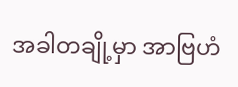အခါတချို့မှာ အာဗြဟံ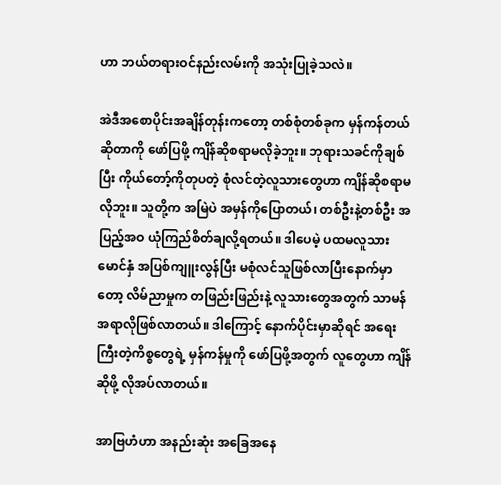ဟာ ဘယ်တရားဝင်နည်းလမ်းကို အသုံးပြုခဲ့သလဲ။

အဲဒီအစောပိုင်းအချိန်တုန်းကတော့ တစ်စုံတစ်ခုက မှန်ကန်တယ်ဆိုတာကို ဖော်ပြဖို့ ကျိန်ဆိုစရာမလိုခဲ့ဘူး။ ဘုရားသခင်ကိုချစ်ပြီး ကိုယ်တော့်ကိုတုပတဲ့ စုံလင်တဲ့လူသားတွေဟာ ကျိန်ဆိုစရာမလိုဘူး။ သူတို့က အမြဲပဲ အမှန်ကိုပြောတယ်၊ တစ်ဦးနဲ့တစ်ဦး အပြည့်အဝ ယုံကြည်စိတ်ချလို့ရတယ်။ ဒါပေမဲ့ ပထမလူသားမောင်နှံ အပြစ်ကျူးလွန်ပြီး မစုံလင်သူဖြစ်လာပြီးနောက်မှာတော့ လိမ်ညာမှုက တဖြည်းဖြည်းနဲ့ လူသားတွေအတွက် သာမန်အရာလိုဖြစ်လာတယ်။ ဒါကြောင့် နောက်ပိုင်းမှာဆိုရင် အရေးကြီးတဲ့ကိစ္စတွေရဲ့ မှန်ကန်မှုကို ဖော်ပြဖို့အတွက် လူတွေဟာ ကျိန်ဆိုဖို့ လိုအပ်လာတယ်။

အာဗြဟံဟာ အနည်းဆုံး အခြေအနေ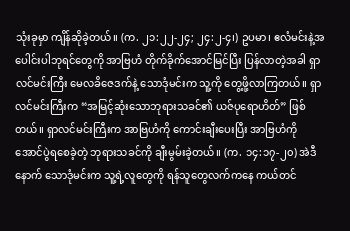သုံးခုမှာ ကျိန်ဆိုခဲ့တယ်။ (က. ၂၁:၂၂-၂၄; ၂၄:၂-၄၊) ဥပမာ၊ ဧလံမင်းနဲ့အပေါင်းပါဘုရင်တွေကို အာဗြဟံ တိုက်ခိုက်အောင်မြင်ပြီး ပြန်လာတဲ့အခါ ရှာလင်မင်းကြီး မေလခိဇေဒက်နဲ့ သောဒုံမင်းက သူ့ကို တွေ့ဖို့လာကြတယ်။ ရှာလင်မင်းကြီးက “အမြင့်ဆုံးသောဘုရားသခင်၏ ယဇ်ပုရောဟိတ်” ဖြစ်တယ်။ ရှာလင်မင်းကြီးက အာဗြဟံကို ကောင်းချီးပေးပြီး အာဗြဟံကို အောင်ပွဲရစေခဲ့တဲ့ ဘုရားသခင်ကို ချီးမွမ်းခဲ့တယ်။ (က. ၁၄:၁၇-၂၀) အဲဒီနောက် သောဒုံမင်းက သူ့ရဲ့လူတွေကို ရန်သူတွေလက်ကနေ ကယ်တင်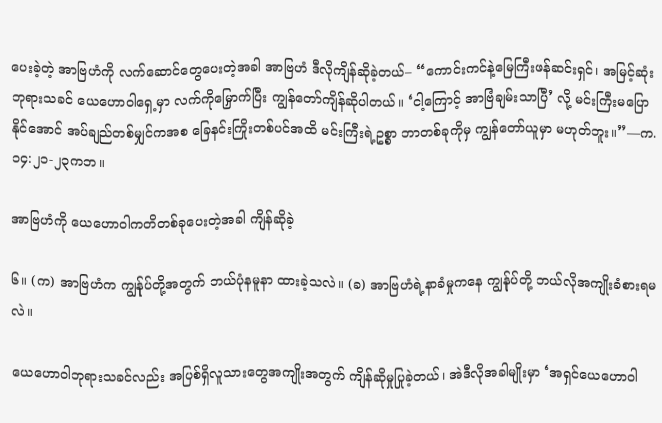ပေးခဲ့တဲ့ အာဗြဟံကို လက်ဆောင်တွေပေးတဲ့အခါ အာဗြဟံ ဒီလိုကျိန်ဆိုခဲ့တယ်– “ကောင်းကင်နဲ့မြေကြီးဖန်ဆင်းရှင်၊ အမြင့်ဆုံးဘုရားသခင် ယေဟောဝါရှေ့မှာ လက်ကိုမြှောက်ပြီး ကျွန်တော်ကျိန်ဆိုပါတယ်။ ‘ငါ့ကြောင့် အာဗြံချမ်းသာပြီ’ လို့ မင်းကြီးမပြောနိုင်အောင် အပ်ချည်တစ်မျှင်ကအစ ခြေနင်းကြိုးတစ်ပင်အထိ မင်းကြီးရဲ့ဥစ္စာ ဘာတစ်ခုကိုမှ ကျွန်တော်ယူမှာ မဟုတ်ဘူး။”—က. ၁၄:၂၁-၂၃ကဘ။

အာဗြဟံကို ယေဟောဝါကတိတစ်ခုပေးတဲ့အခါ ကျိန်ဆိုခဲ့

၆။ (က) အာဗြဟံက ကျွန်ုပ်တို့အတွက် ဘယ်ပုံနမူနာ ထားခဲ့သလဲ။ (ခ) အာဗြဟံရဲ့နာခံမှုကနေ ကျွန်ုပ်တို့ ဘယ်လိုအကျိုးခံစားရမလဲ။

ယေဟောဝါဘုရားသခင်လည်း အပြစ်ရှိလူသားတွေအကျိုးအတွက် ကျိန်ဆိုမှုပြုခဲ့တယ်၊ အဲဒီလိုအခါမျိုးမှာ ‘အရှင်ယေဟောဝါ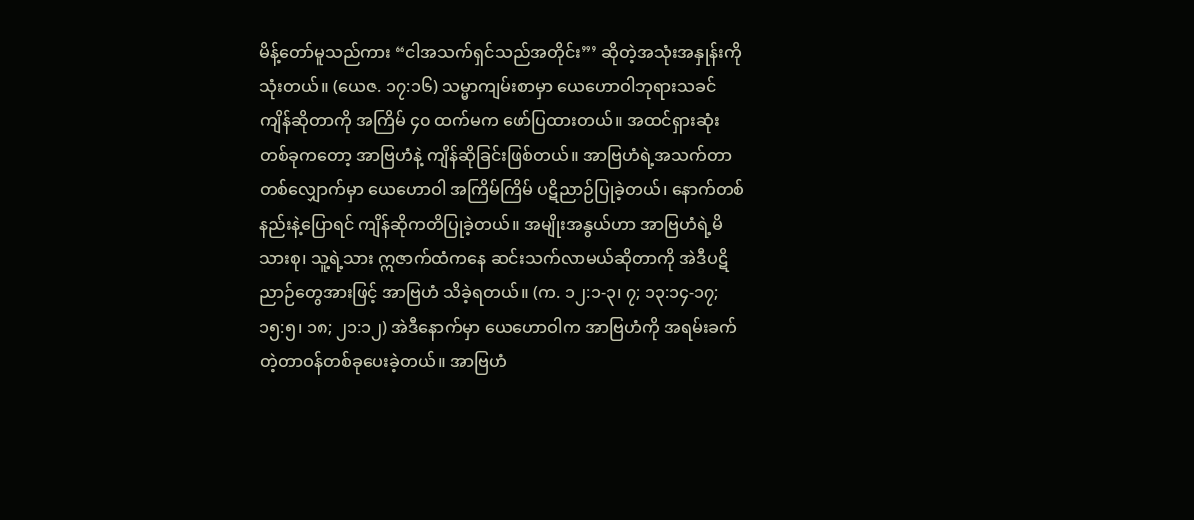မိန့်တော်မူသည်ကား “ငါအသက်ရှင်သည်အတိုင်း”’ ဆိုတဲ့အသုံးအနှုန်းကို သုံးတယ်။ (ယေဇ. ၁၇:၁၆) သမ္မာကျမ်းစာမှာ ယေဟောဝါဘုရားသခင် ကျိန်ဆိုတာကို အကြိမ် ၄၀ ထက်မက ဖော်ပြထားတယ်။ အထင်ရှားဆုံးတစ်ခုကတော့ အာဗြဟံနဲ့ ကျိန်ဆိုခြင်းဖြစ်တယ်။ အာဗြဟံရဲ့အသက်တာတစ်လျှောက်မှာ ယေဟောဝါ အကြိမ်ကြိမ် ပဋိညာဉ်ပြုခဲ့တယ်၊ နောက်တစ်နည်းနဲ့ပြောရင် ကျိန်ဆိုကတိပြုခဲ့တယ်။ အမျိုးအနွယ်ဟာ အာဗြဟံရဲ့မိသားစု၊ သူ့ရဲ့သား ဣဇာက်ထံကနေ ဆင်းသက်လာမယ်ဆိုတာကို အဲဒီပဋိညာဉ်တွေအားဖြင့် အာဗြဟံ သိခဲ့ရတယ်။ (က. ၁၂:၁-၃၊ ၇; ၁၃:၁၄-၁၇; ၁၅:၅၊ ၁၈; ၂၁:၁၂) အဲဒီနောက်မှာ ယေဟောဝါက အာဗြဟံကို အရမ်းခက်တဲ့တာဝန်တစ်ခုပေးခဲ့တယ်။ အာဗြဟံ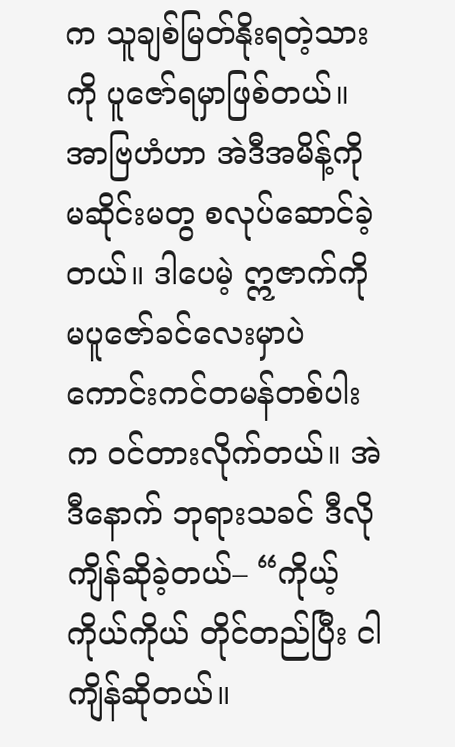က သူချစ်မြတ်နိုးရတဲ့သားကို ပူဇော်ရမှာဖြစ်တယ်။ အာဗြဟံဟာ အဲဒီအမိန့်ကို မဆိုင်းမတွ စလုပ်ဆောင်ခဲ့တယ်။ ဒါပေမဲ့ ဣဇာက်ကို မပူဇော်ခင်လေးမှာပဲ ကောင်းကင်တမန်တစ်ပါးက ဝင်တားလိုက်တယ်။ အဲဒီနောက် ဘုရားသခင် ဒီလိုကျိန်ဆိုခဲ့တယ်– “ကိုယ့်ကိုယ်ကိုယ် တိုင်တည်ပြီး ငါကျိန်ဆိုတယ်။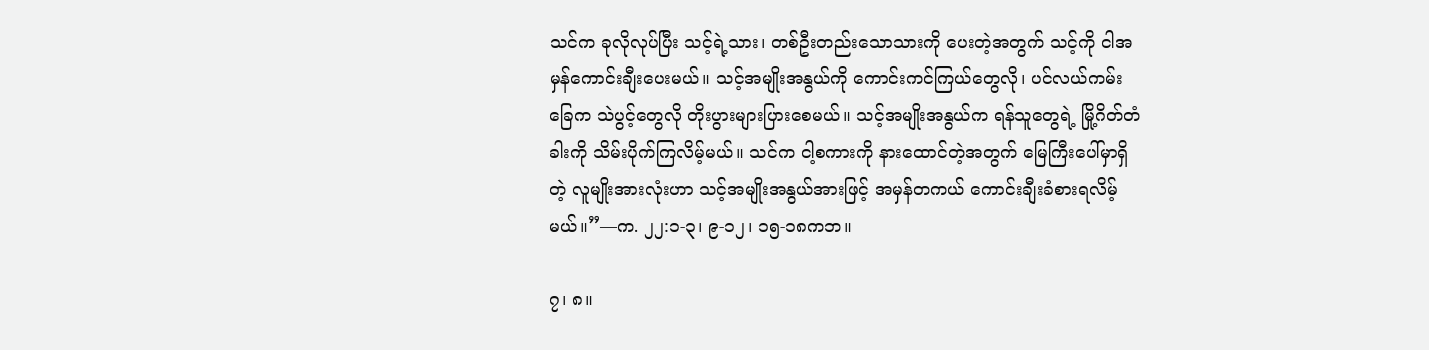သင်က ခုလိုလုပ်ပြီး သင့်ရဲ့သား၊ တစ်ဦးတည်းသောသားကို ပေးတဲ့အတွက် သင့်ကို ငါအမှန်ကောင်းချီးပေးမယ်။ သင့်အမျိုးအနွယ်ကို ကောင်းကင်ကြယ်တွေလို၊ ပင်လယ်ကမ်းခြေက သဲပွင့်တွေလို တိုးပွားများပြားစေမယ်။ သင့်အမျိုးအနွယ်က ရန်သူတွေရဲ့ မြို့ဂိတ်တံခါးကို သိမ်းပိုက်ကြလိမ့်မယ်။ သင်က ငါ့စကားကို နားထောင်တဲ့အတွက် မြေကြီးပေါ်မှာရှိတဲ့ လူမျိုးအားလုံးဟာ သင့်အမျိုးအနွယ်အားဖြင့် အမှန်တကယ် ကောင်းချီးခံစားရလိမ့်မယ်။”—က. ၂၂:၁-၃၊ ၉-၁၂၊ ၁၅-၁၈ကဘ။

၇၊ ၈။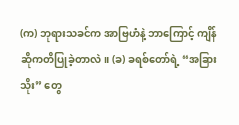(က) ဘုရားသခင်က အာဗြဟံနဲ့ ဘာကြောင့် ကျိန်ဆိုကတိပြုခဲ့တာလဲ။ (ခ) ခရစ်တော်ရဲ့ “အခြားသိုး” တွေ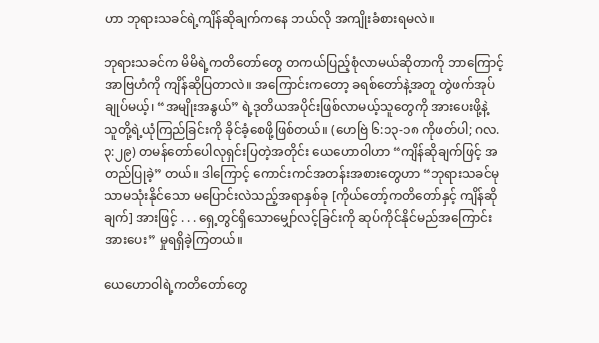ဟာ ဘုရားသခင်ရဲ့ကျိန်ဆိုချက်ကနေ ဘယ်လို အကျိုးခံစားရမလဲ။

ဘုရားသခင်က မိမိရဲ့ကတိတော်တွေ တကယ်ပြည့်စုံလာမယ်ဆိုတာကို ဘာကြောင့် အာဗြဟံကို ကျိန်ဆိုပြတာလဲ။ အကြောင်းကတော့ ခရစ်တော်နဲ့အတူ တွဲဖက်အုပ်ချုပ်မယ့်၊ “အမျိုးအနွယ်” ရဲ့ဒုတိယအပိုင်းဖြစ်လာမယ့်သူတွေကို အားပေးဖို့နဲ့ သူတို့ရဲ့ယုံကြည်ခြင်းကို ခိုင်ခံ့စေဖို့ဖြစ်တယ်။ (ဟေဗြဲ ၆:၁၃-၁၈ ကိုဖတ်ပါ; ဂလ. ၃:၂၉) တမန်တော်ပေါလုရှင်းပြတဲ့အတိုင်း ယေဟောဝါဟာ “ကျိန်ဆိုချက်ဖြင့် အတည်ပြုခဲ့” တယ်။ ဒါကြောင့် ကောင်းကင်အတန်းအစားတွေဟာ “ဘုရားသခင်မုသာမသုံးနိုင်သော မပြောင်းလဲသည့်အရာနှစ်ခု [ကိုယ်တော့်ကတိတော်နှင့် ကျိန်ဆိုချက်] အားဖြင့် . . . ရှေ့တွင်ရှိသောမျှော်လင့်ခြင်းကို ဆုပ်ကိုင်နိုင်မည်အကြောင်း အားပေး” မှုရရှိခဲ့ကြတယ်။

ယေဟောဝါရဲ့ကတိတော်တွေ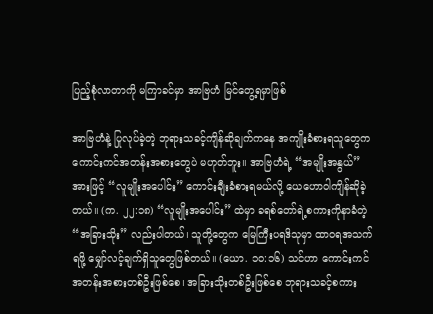ပြည့်စုံလာတာကို မကြာခင်မှာ အာဗြဟံ မြင်တွေ့ရမှာဖြစ်

အာဗြဟံနဲ့ ပြုလုပ်ခဲ့တဲ့ ဘုရားသခင့်ကျိန်ဆိုချက်ကနေ အကျိုးခံစားရသူတွေက ကောင်းကင်အတန်းအစားတွေပဲ မဟုတ်ဘူး။ အာဗြဟံရဲ့ “အမျိုးအနွယ်” အားဖြင့် “လူမျိုးအပေါင်း” ကောင်းချီးခံစားရမယ်လို့ ယေဟောဝါကျိန်ဆိုခဲ့တယ်။ (က. ၂၂:၁၈) “လူမျိုးအပေါင်း” ထဲမှာ ခရစ်တော်ရဲ့စကားကိုနာခံတဲ့ “အခြားသိုး” လည်းပါတယ်၊ သူတို့တွေက မြေကြီးပရဒိသုမှာ ထာဝရအသက်ရဖို့ မျှော်လင့်ချက်ရှိသူတွေဖြစ်တယ်။ (ယော. ၁၀:၁၆) သင်ဟာ ကောင်းကင်အတန်းအစားတစ်ဦးဖြစ်စေ၊ အခြားသိုးတစ်ဦးဖြစ်စေ ဘုရားသခင့်စကား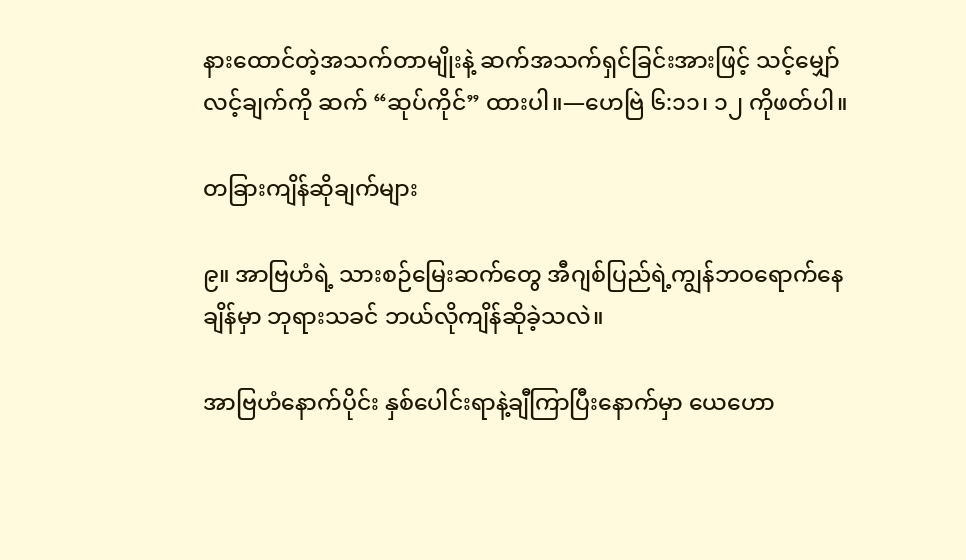နားထောင်တဲ့အသက်တာမျိုးနဲ့ ဆက်အသက်ရှင်ခြင်းအားဖြင့် သင့်မျှော်လင့်ချက်ကို ဆက် “ဆုပ်ကိုင်” ထားပါ။—ဟေဗြဲ ၆:၁၁၊ ၁၂ ကိုဖတ်ပါ။

တခြားကျိန်ဆိုချက်များ

၉။ အာဗြဟံရဲ့ သားစဉ်မြေးဆက်တွေ အီဂျစ်ပြည်ရဲ့ကျွန်ဘဝရောက်နေချိန်မှာ ဘုရားသခင် ဘယ်လိုကျိန်ဆိုခဲ့သလဲ။

အာဗြဟံနောက်ပိုင်း နှစ်ပေါင်းရာနဲ့ချီကြာပြီးနောက်မှာ ယေဟော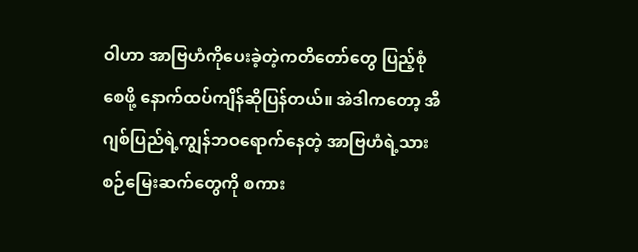ဝါဟာ အာဗြဟံကိုပေးခဲ့တဲ့ကတိတော်တွေ ပြည့်စုံစေဖို့ နောက်ထပ်ကျိန်ဆိုပြန်တယ်။ အဲဒါကတော့ အီဂျစ်ပြည်ရဲ့ကျွန်ဘဝရောက်နေတဲ့ အာဗြဟံရဲ့သားစဉ်မြေးဆက်တွေကို စကား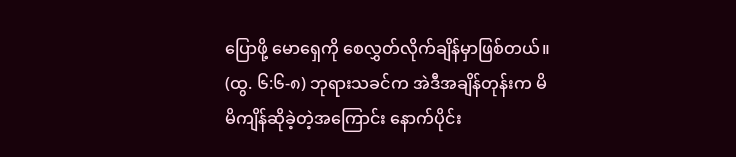ပြောဖို့ မောရှေကို စေလွှတ်လိုက်ချိန်မှာဖြစ်တယ်။ (ထွ. ၆:၆-၈) ဘုရားသခင်က အဲဒီအချိန်တုန်းက မိမိကျိန်ဆိုခဲ့တဲ့အကြောင်း နောက်ပိုင်း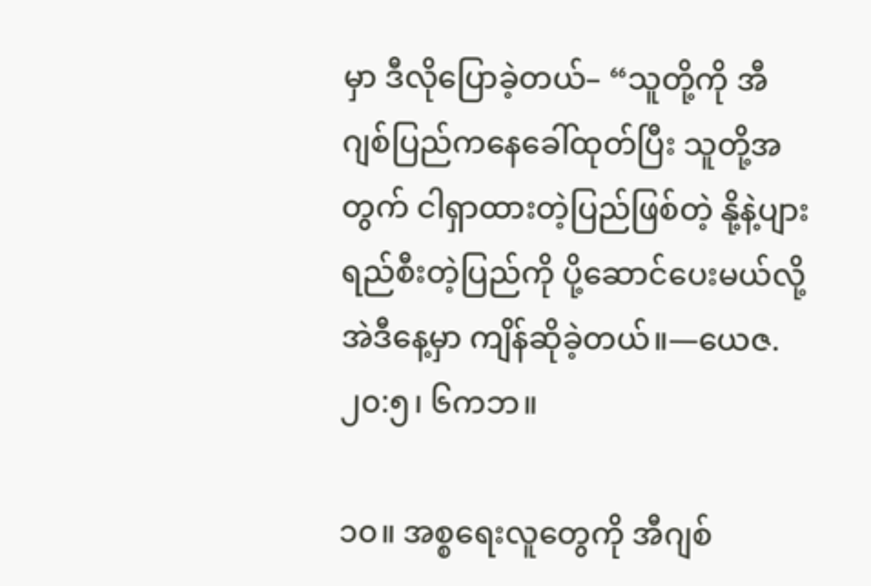မှာ ဒီလိုပြောခဲ့တယ်– “သူတို့ကို အီဂျစ်ပြည်ကနေခေါ်ထုတ်ပြီး သူတို့အတွက် ငါရှာထားတဲ့ပြည်ဖြစ်တဲ့ နို့နဲ့ပျားရည်စီးတဲ့ပြည်ကို ပို့ဆောင်ပေးမယ်လို့ အဲဒီနေ့မှာ ကျိန်ဆိုခဲ့တယ်။—ယေဇ. ၂၀:၅၊ ၆ကဘ။

၁၀။ အစ္စရေးလူတွေကို အီဂျစ်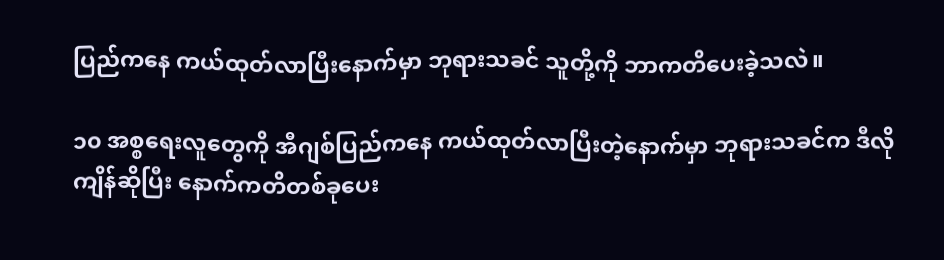ပြည်ကနေ ကယ်ထုတ်လာပြီးနောက်မှာ ဘုရားသခင် သူတို့ကို ဘာကတိပေးခဲ့သလဲ။

၁၀ အစ္စရေးလူတွေကို အီဂျစ်ပြည်ကနေ ကယ်ထုတ်လာပြီးတဲ့နောက်မှာ ဘုရားသခင်က ဒီလိုကျိန်ဆိုပြီး နောက်ကတိတစ်ခုပေး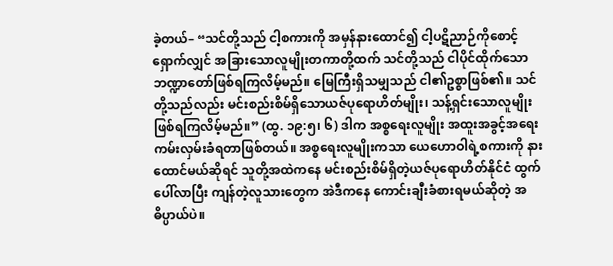ခဲ့တယ်– “သင်တို့သည် ငါ့စကားကို အမှန်နားထောင်၍ ငါ့ပဋိညာဉ်ကိုစောင့်ရှောက်လျှင် အခြားသောလူမျိုးတကာတို့ထက် သင်တို့သည် ငါပိုင်ထိုက်သော ဘဏ္ဍာတော်ဖြစ်ရကြလိမ့်မည်။ မြေကြီးရှိသမျှသည် ငါ၏ဥစ္စာဖြစ်၏။ သင်တို့သည်လည်း မင်းစည်းစိမ်ရှိသောယဇ်ပုရောဟိတ်မျိုး၊ သန့်ရှင်းသောလူမျိုး ဖြစ်ရကြလိမ့်မည်။” (ထွ. ၁၉:၅၊ ၆) ဒါက အစ္စရေးလူမျိုး အထူးအခွင့်အရေး ကမ်းလှမ်းခံရတာဖြစ်တယ်။ အစ္စရေးလူမျိုးကသာ ယေဟောဝါရဲ့စကားကို နားထောင်မယ်ဆိုရင် သူတို့အထဲကနေ မင်းစည်းစိမ်ရှိတဲ့ယဇ်ပုရောဟိတ်နိုင်ငံ ထွက်ပေါ်လာပြီး ကျန်တဲ့လူသားတွေက အဲဒီကနေ ကောင်းချီးခံစားရမယ်ဆိုတဲ့ အဓိပ္ပာယ်ပဲ။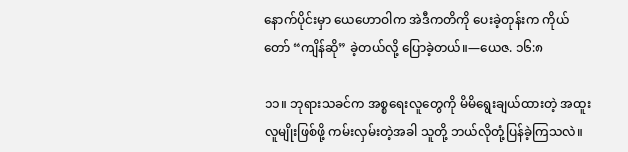နောက်ပိုင်းမှာ ယေဟောဝါက အဲဒီကတိကို ပေးခဲ့တုန်းက ကိုယ်တော် “ကျိန်ဆို” ခဲ့တယ်လို့ ပြောခဲ့တယ်။—ယေဇ. ၁၆:၈

၁၁။ ဘုရားသခင်က အစ္စရေးလူတွေကို မိမိရွေးချယ်ထားတဲ့ အထူးလူမျိုးဖြစ်ဖို့ ကမ်းလှမ်းတဲ့အခါ သူတို့ ဘယ်လိုတုံ့ပြန်ခဲ့ကြသလဲ။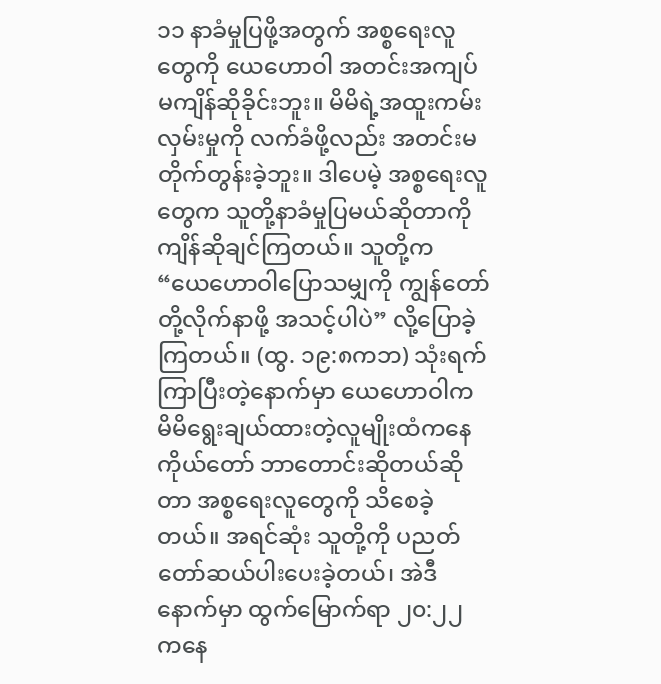၁၁ နာခံမှုပြဖို့အတွက် အစ္စရေးလူတွေကို ယေဟောဝါ အတင်းအကျပ် မကျိန်ဆိုခိုင်းဘူး။ မိမိရဲ့အထူးကမ်းလှမ်းမှုကို လက်ခံဖို့လည်း အတင်းမတိုက်တွန်းခဲ့ဘူး။ ဒါပေမဲ့ အစ္စရေးလူတွေက သူတို့နာခံမှုပြမယ်ဆိုတာကို ကျိန်ဆိုချင်ကြတယ်။ သူတို့က “ယေဟောဝါပြောသမျှကို ကျွန်တော်တို့လိုက်နာဖို့ အသင့်ပါပဲ” လို့ပြောခဲ့ကြတယ်။ (ထွ. ၁၉:၈ကဘ) သုံးရက်ကြာပြီးတဲ့နောက်မှာ ယေဟောဝါက မိမိရွေးချယ်ထားတဲ့လူမျိုးထံကနေ ကိုယ်တော် ဘာတောင်းဆိုတယ်ဆိုတာ အစ္စရေးလူတွေကို သိစေခဲ့တယ်။ အရင်ဆုံး သူတို့ကို ပညတ်တော်ဆယ်ပါးပေးခဲ့တယ်၊ အဲဒီနောက်မှာ ထွက်မြောက်ရာ ၂၀:၂၂ ကနေ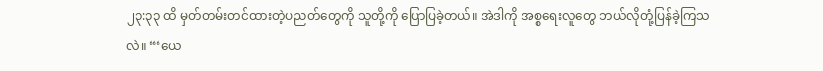၂၃:၃၃ ထိ မှတ်တမ်းတင်ထားတဲ့ပညတ်တွေကို သူတို့ကို ပြောပြခဲ့တယ်။ အဲဒါကို အစ္စရေးလူတွေ ဘယ်လိုတုံ့ပြန်ခဲ့ကြသလဲ။ “‘ယေ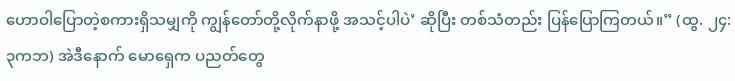ဟောဝါပြောတဲ့စကားရှိသမျှကို ကျွန်တော်တို့လိုက်နာဖို့ အသင့်ပါပဲ’ ဆိုပြီး တစ်သံတည်း ပြန်ပြောကြတယ်။” (ထွ. ၂၄:၃ကဘ) အဲဒီနောက် မောရှေက ပညတ်တွေ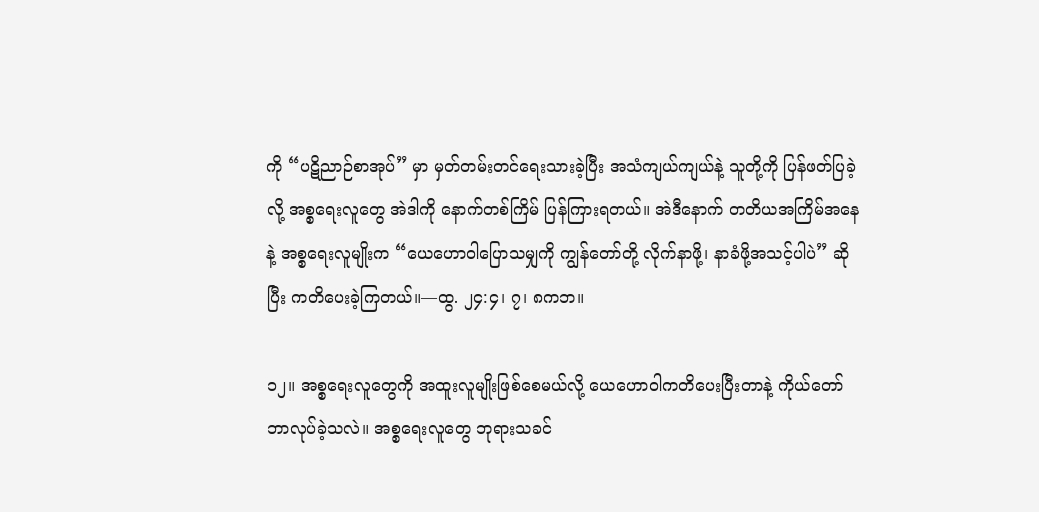ကို “ပဋိညာဉ်စာအုပ်” မှာ မှတ်တမ်းတင်ရေးသားခဲ့ပြီး အသံကျယ်ကျယ်နဲ့ သူတို့ကို ပြန်ဖတ်ပြခဲ့လို့ အစ္စရေးလူတွေ အဲဒါကို နောက်တစ်ကြိမ် ပြန်ကြားရတယ်။ အဲဒီနောက် တတိယအကြိမ်အနေနဲ့ အစ္စရေးလူမျိုးက “ယေဟောဝါပြောသမျှကို ကျွန်တော်တို့ လိုက်နာဖို့၊ နာခံဖို့အသင့်ပါပဲ” ဆိုပြီး ကတိပေးခဲ့ကြတယ်။—ထွ. ၂၄:၄၊ ၇၊ ၈ကဘ။

၁၂။ အစ္စရေးလူတွေကို အထူးလူမျိုးဖြစ်စေမယ်လို့ ယေဟောဝါကတိပေးပြီးတာနဲ့ ကိုယ်တော် ဘာလုပ်ခဲ့သလဲ။ အစ္စရေးလူတွေ ဘုရားသခင်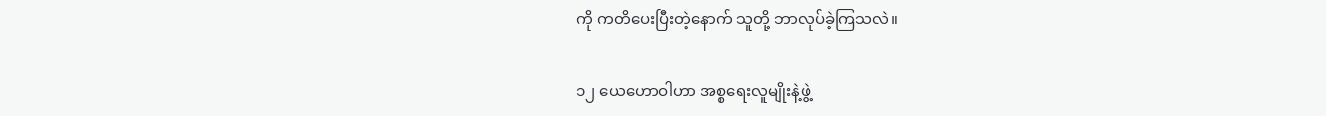ကို ကတိပေးပြီးတဲ့နောက် သူတို့ ဘာလုပ်ခဲ့ကြသလဲ။

၁၂ ယေဟောဝါဟာ အစ္စရေးလူမျိုးနဲ့ဖွဲ့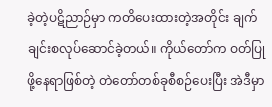ခဲ့တဲ့ပဋိညာဉ်မှာ ကတိပေးထားတဲ့အတိုင်း ချက်ချင်းစလုပ်ဆောင်ခဲ့တယ်။ ကိုယ်တော်က ဝတ်ပြုဖို့နေရာဖြစ်တဲ့ တဲတော်တစ်ခုစီစဉ်ပေးပြီး အဲဒီမှာ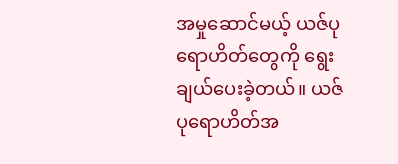အမှုဆောင်မယ့် ယဇ်ပုရောဟိတ်တွေကို ရွေးချယ်ပေးခဲ့တယ်။ ယဇ်ပုရောဟိတ်အ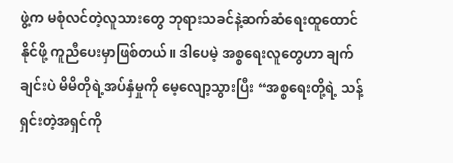ဖွဲ့က မစုံလင်တဲ့လူသားတွေ ဘုရားသခင်နဲ့ဆက်ဆံရေးထူထောင်နိုင်ဖို့ ကူညီပေးမှာဖြစ်တယ်။ ဒါပေမဲ့ အစ္စရေးလူတွေဟာ ချက်ချင်းပဲ မိမိတိုရဲ့အပ်နှံမှုကို မေ့လျော့သွားပြီး “အစ္စရေးတို့ရဲ့ သန့်ရှင်းတဲ့အရှင်ကို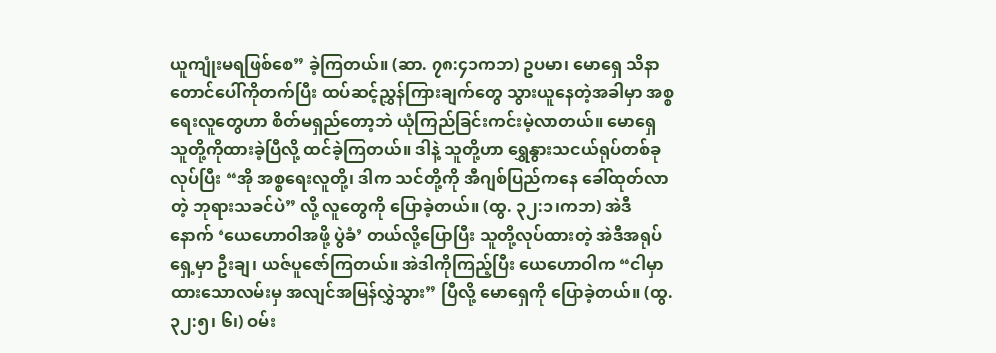ယူကျုံးမရဖြစ်စေ” ခဲ့ကြတယ်။ (ဆာ. ၇၈:၄၁ကဘ) ဥပမာ၊ မောရှေ သိနာတောင်ပေါ်ကိုတက်ပြီး ထပ်ဆင့်ညွှန်ကြားချက်တွေ သွားယူနေတဲ့အခါမှာ အစ္စရေးလူတွေဟာ စိတ်မရှည်တော့ဘဲ ယုံကြည်ခြင်းကင်းမဲ့လာတယ်။ မောရှေ သူတို့ကိုထားခဲ့ပြီလို့ ထင်ခဲ့ကြတယ်။ ဒါနဲ့ သူတို့ဟာ ရွှေနွားသငယ်ရုပ်တစ်ခုလုပ်ပြီး “အို အစ္စရေးလူတို့၊ ဒါက သင်တို့ကို အီဂျစ်ပြည်ကနေ ခေါ်ထုတ်လာတဲ့ ဘုရားသခင်ပဲ” လို့ လူတွေကို ပြောခဲ့တယ်။ (ထွ. ၃၂:၁၊ကဘ) အဲဒီနောက် ‘ယေဟောဝါအဖို့ ပွဲခံ’ တယ်လို့ပြောပြီး သူတို့လုပ်ထားတဲ့ အဲဒီအရုပ်ရှေ့မှာ ဦးချ၊ ယဇ်ပူဇော်ကြတယ်။ အဲဒါကိုကြည့်ပြီး ယေဟောဝါက “ငါမှာထားသောလမ်းမှ အလျင်အမြန်လွှဲသွား” ပြီလို့ မောရှေကို ပြောခဲ့တယ်။ (ထွ. ၃၂:၅၊ ၆၊) ဝမ်း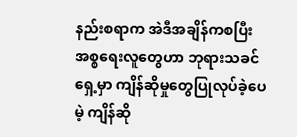နည်းစရာက အဲဒီအချိန်ကစပြီး အစ္စရေးလူတွေဟာ ဘုရားသခင်ရှေ့မှာ ကျိန်ဆိုမှုတွေပြုလုပ်ခဲ့ပေမဲ့ ကျိန်ဆို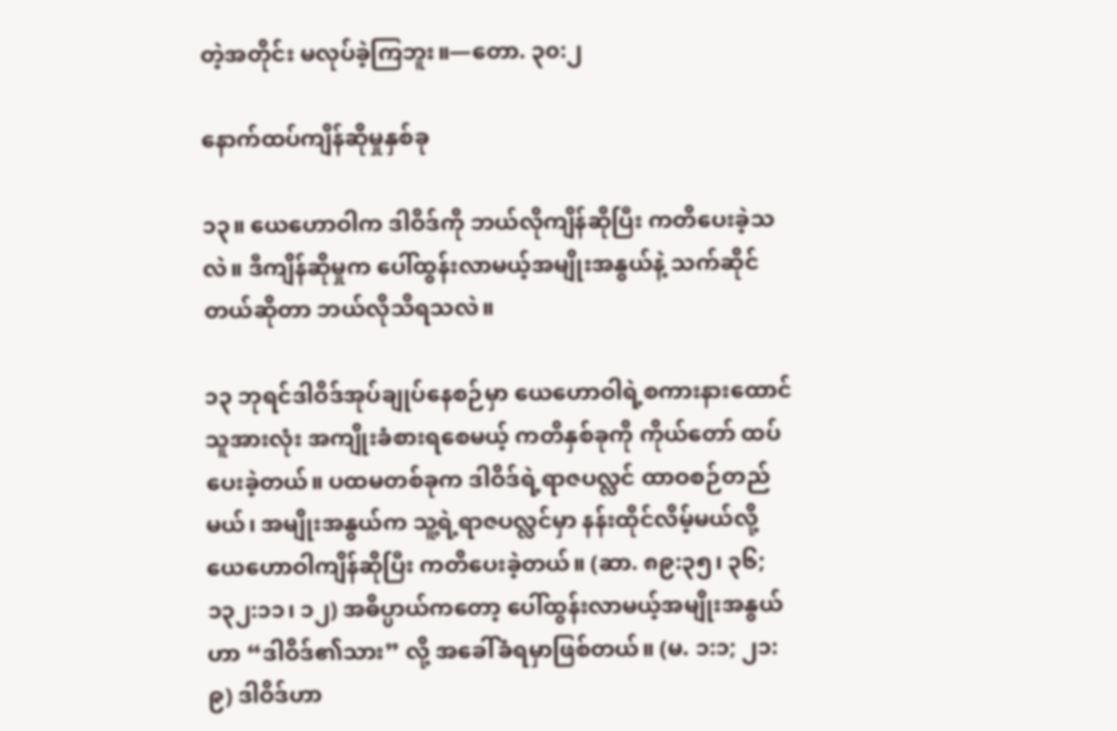တဲ့အတိုင်း မလုပ်ခဲ့ကြဘူး။—တော. ၃၀:၂

နောက်ထပ်ကျိန်ဆိုမှုနှစ်ခု

၁၃။ ယေဟောဝါက ဒါဝိဒ်ကို ဘယ်လိုကျိန်ဆိုပြီး ကတိပေးခဲ့သလဲ။ ဒီကျိန်ဆိုမှုက ပေါ်ထွန်းလာမယ့်အမျိုးအနွယ်နဲ့ သက်ဆိုင်တယ်ဆိုတာ ဘယ်လိုသိရသလဲ။

၁၃ ဘုရင်ဒါဝိဒ်အုပ်ချုပ်နေစဉ်မှာ ယေဟောဝါရဲ့စကားနားထောင်သူအားလုံး အကျိုးခံစားရစေမယ့် ကတိနှစ်ခုကို ကိုယ်တော် ထပ်ပေးခဲ့တယ်။ ပထမတစ်ခုက ဒါဝိဒ်ရဲ့ရာဇပလ္လင် ထာဝစဉ်တည်မယ်၊ အမျိုးအနွယ်က သူ့ရဲ့ရာဇပလ္လင်မှာ နန်းထိုင်လိမ့်မယ်လို့ ယေဟောဝါကျိန်ဆိုပြီး ကတိပေးခဲ့တယ်။ (ဆာ. ၈၉:၃၅၊ ၃၆; ၁၃၂:၁၁၊ ၁၂) အဓိပ္ပာယ်ကတော့ ပေါ်ထွန်းလာမယ့်အမျိုးအနွယ်ဟာ “ဒါဝိဒ်၏သား” လို့ အခေါ်ခံရမှာဖြစ်တယ်။ (မ. ၁:၁; ၂၁:၉) ဒါဝိဒ်ဟာ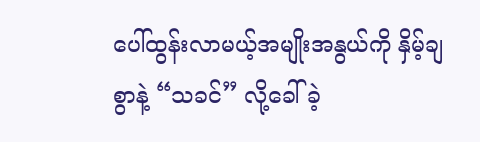ပေါ်ထွန်းလာမယ့်အမျိုးအနွယ်ကို နှိမ့်ချစွာနဲ့ “သခင်” လို့ခေါ်ခဲ့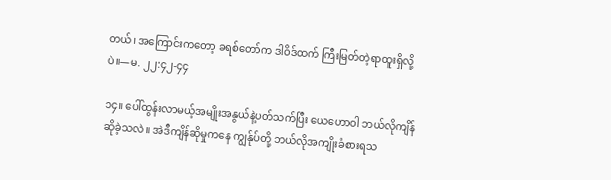တယ်၊ အကြောင်းကတော့ ခရစ်တော်က ဒါဝိဒ်ထက် ကြီးမြတ်တဲ့ရာထူးရှိလို့ပဲ။—မ. ၂၂:၄၂-၄၄

၁၄။ ပေါ်ထွန်းလာမယ့်အမျိုးအနွယ်နဲ့ပတ်သက်ပြီး ယေဟောဝါ ဘယ်လိုကျိန်ဆိုခဲ့သလဲ။ အဲဒီကျိန်ဆိုမှုကနေ ကျွန်ုပ်တို့ ဘယ်လိုအကျိုးခံစားရသ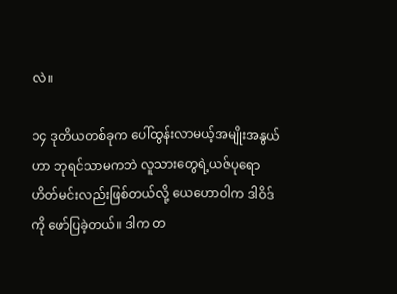လဲ။

၁၄ ဒုတိယတစ်ခုက ပေါ်ထွန်းလာမယ့်အမျိုးအနွယ်ဟာ ဘုရင်သာမကဘဲ လူသားတွေရဲ့ယဇ်ပုရောဟိတ်မင်းလည်းဖြစ်တယ်လို့ ယေဟောဝါက ဒါဝိဒ်ကို ဖော်ပြခဲ့တယ်။ ဒါက တ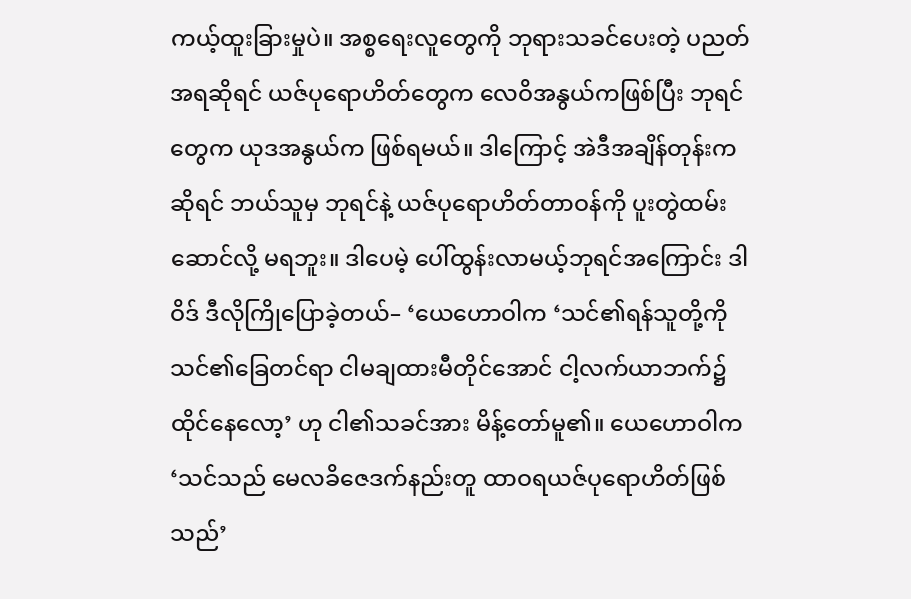ကယ့်ထူးခြားမှုပဲ။ အစ္စရေးလူတွေကို ဘုရားသခင်ပေးတဲ့ ပညတ်အရဆိုရင် ယဇ်ပုရောဟိတ်တွေက လေဝိအနွယ်ကဖြစ်ပြီး ဘုရင်တွေက ယုဒအနွယ်က ဖြစ်ရမယ်။ ဒါကြောင့် အဲဒီအချိန်တုန်းကဆိုရင် ဘယ်သူမှ ဘုရင်နဲ့ ယဇ်ပုရောဟိတ်တာဝန်ကို ပူးတွဲထမ်းဆောင်လို့ မရဘူး။ ဒါပေမဲ့ ပေါ်ထွန်းလာမယ့်ဘုရင်အကြောင်း ဒါဝိဒ် ဒီလိုကြိုပြောခဲ့တယ်– ‘ယေဟောဝါက ‘သင်၏ရန်သူတို့ကို သင်၏ခြေတင်ရာ ငါမချထားမီတိုင်အောင် ငါ့လက်ယာဘက်၌ ထိုင်နေလော့’ ဟု ငါ၏သခင်အား မိန့်တော်မူ၏။ ယေဟောဝါက ‘သင်သည် မေလခိဇေဒက်နည်းတူ ထာဝရယဇ်ပုရောဟိတ်ဖြစ်သည်’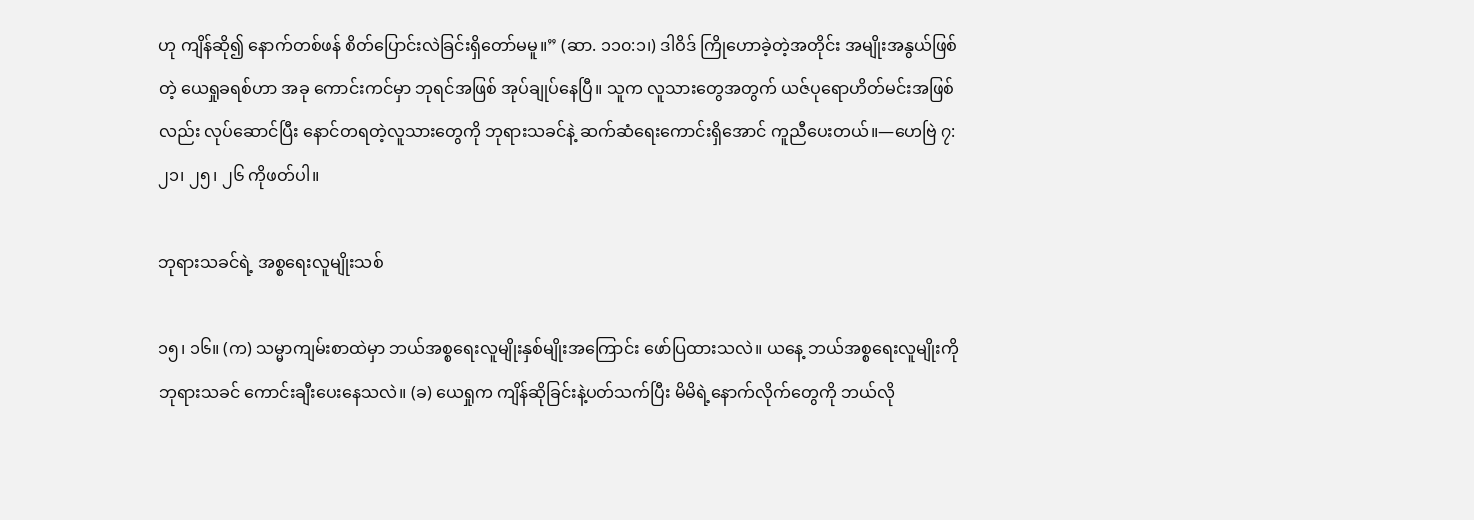ဟု ကျိန်ဆို၍ နောက်တစ်ဖန် စိတ်ပြောင်းလဲခြင်းရှိတော်မမူ။” (ဆာ. ၁၁၀:၁၊) ဒါဝိဒ် ကြိုဟောခဲ့တဲ့အတိုင်း အမျိုးအနွယ်ဖြစ်တဲ့ ယေရှုခရစ်ဟာ အခု ကောင်းကင်မှာ ဘုရင်အဖြစ် အုပ်ချုပ်နေပြီ။ သူက လူသားတွေအတွက် ယဇ်ပုရောဟိတ်မင်းအဖြစ်လည်း လုပ်ဆောင်ပြီး နောင်တရတဲ့လူသားတွေကို ဘုရားသခင်နဲ့ ဆက်ဆံရေးကောင်းရှိအောင် ကူညီပေးတယ်။—ဟေဗြဲ ၇:၂၁၊ ၂၅၊ ၂၆ ကိုဖတ်ပါ။

ဘုရားသခင်ရဲ့ အစ္စရေးလူမျိုးသစ်

၁၅၊ ၁၆။ (က) သမ္မာကျမ်းစာထဲမှာ ဘယ်အစ္စရေးလူမျိုးနှစ်မျိုးအကြောင်း ဖော်ပြထားသလဲ။ ယနေ့ ဘယ်အစ္စရေးလူမျိုးကို ဘုရားသခင် ကောင်းချီးပေးနေသလဲ။ (ခ) ယေရှုက ကျိန်ဆိုခြင်းနဲ့ပတ်သက်ပြီး မိမိရဲ့နောက်လိုက်တွေကို ဘယ်လို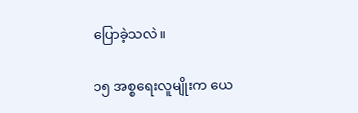ပြောခဲ့သလဲ။

၁၅ အစ္စရေးလူမျိုးက ယေ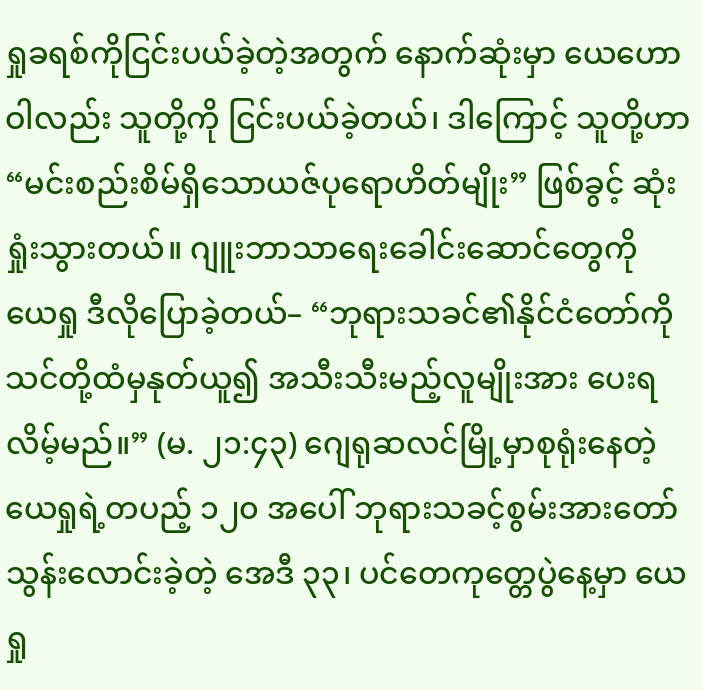ရှုခရစ်ကိုငြင်းပယ်ခဲ့တဲ့အတွက် နောက်ဆုံးမှာ ယေဟောဝါလည်း သူတို့ကို ငြင်းပယ်ခဲ့တယ်၊ ဒါကြောင့် သူတို့ဟာ “မင်းစည်းစိမ်ရှိသောယဇ်ပုရောဟိတ်မျိုး” ဖြစ်ခွင့် ဆုံးရှုံးသွားတယ်။ ဂျူးဘာသာရေးခေါင်းဆောင်တွေကို ယေရှု ဒီလိုပြောခဲ့တယ်– “ဘုရားသခင်၏နိုင်ငံတော်ကို သင်တို့ထံမှနုတ်ယူ၍ အသီးသီးမည့်လူမျိုးအား ပေးရလိမ့်မည်။” (မ. ၂၁:၄၃) ဂျေရုဆလင်မြို့မှာစုရုံးနေတဲ့ ယေရှုရဲ့တပည့် ၁၂၀ အပေါ် ဘုရားသခင့်စွမ်းအားတော်သွန်းလောင်းခဲ့တဲ့ အေဒီ ၃၃၊ ပင်တေကုတ္တေပွဲနေ့မှာ ယေရှု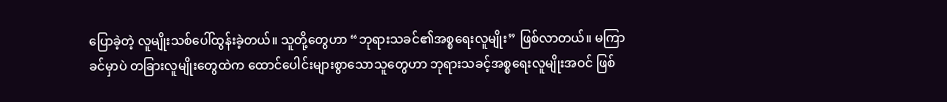ပြောခဲ့တဲ့ လူမျိုးသစ်ပေါ်ထွန်းခဲ့တယ်။ သူတို့တွေဟာ “ဘုရားသခင်၏အစ္စရေးလူမျိုး” ဖြစ်လာတယ်။ မကြာခင်မှာပဲ တခြားလူမျိုးတွေထဲက ထောင်ပေါင်းများစွာသောသူတွေဟာ ဘုရားသခင့်အစ္စရေးလူမျိုးအဝင် ဖြစ်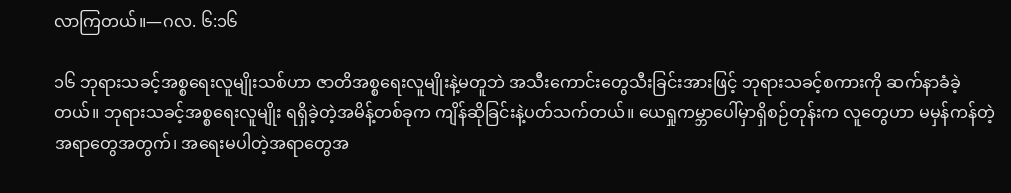လာကြတယ်။—ဂလ. ၆:၁၆

၁၆ ဘုရားသခင့်အစ္စရေးလူမျိုးသစ်ဟာ ဇာတိအစ္စရေးလူမျိုးနဲ့မတူဘဲ အသီးကောင်းတွေသီးခြင်းအားဖြင့် ဘုရားသခင့်စကားကို ဆက်နာခံခဲ့တယ်။ ဘုရားသခင့်အစ္စရေးလူမျိုး ရရှိခဲ့တဲ့အမိန့်တစ်ခုက ကျိန်ဆိုခြင်းနဲ့ပတ်သက်တယ်။ ယေရှုကမ္ဘာပေါ်မှာရှိစဉ်တုန်းက လူတွေဟာ မမှန်ကန်တဲ့အရာတွေအတွက်၊ အရေးမပါတဲ့အရာတွေအ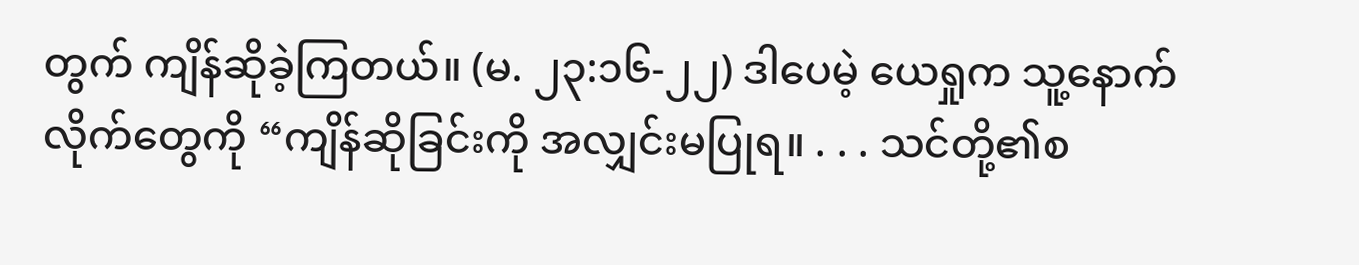တွက် ကျိန်ဆိုခဲ့ကြတယ်။ (မ. ၂၃:၁၆-၂၂) ဒါပေမဲ့ ယေရှုက သူ့နောက်လိုက်တွေကို “ကျိန်ဆိုခြင်းကို အလျှင်းမပြုရ။ . . . သင်တို့၏စ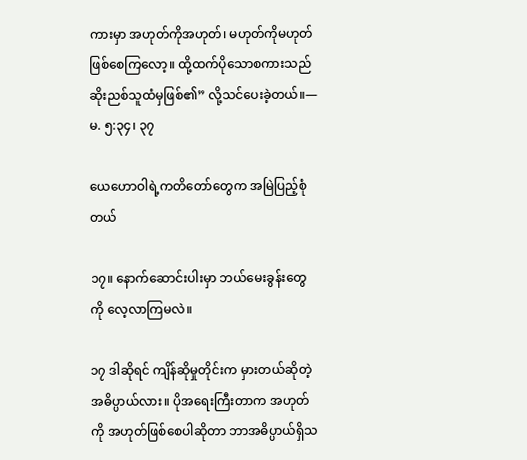ကားမှာ အဟုတ်ကိုအဟုတ်၊ မဟုတ်ကိုမဟုတ် ဖြစ်စေကြလော့။ ထို့ထက်ပိုသောစကားသည် ဆိုးညစ်သူထံမှဖြစ်၏” လို့သင်ပေးခဲ့တယ်။—မ. ၅:၃၄၊ ၃၇

ယေဟောဝါရဲ့ကတိတော်တွေက အမြဲပြည့်စုံတယ်

၁၇။ နောက်ဆောင်းပါးမှာ ဘယ်မေးခွန်းတွေကို လေ့လာကြမလဲ။

၁၇ ဒါဆိုရင် ကျိန်ဆိုမှုတိုင်းက မှားတယ်ဆိုတဲ့အဓိပ္ပာယ်လား။ ပိုအရေးကြီးတာက အဟုတ်ကို အဟုတ်ဖြစ်စေပါဆိုတာ ဘာအဓိပ္ပာယ်ရှိသ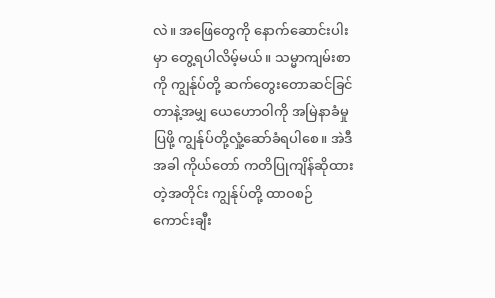လဲ။ အဖြေတွေကို နောက်ဆောင်းပါးမှာ တွေ့ရပါလိမ့်မယ်။ သမ္မာကျမ်းစာကို ကျွန်ုပ်တို့ ဆက်တွေးတောဆင်ခြင်တာနဲ့အမျှ ယေဟောဝါကို အမြဲနာခံမှုပြဖို့ ကျွန်ုပ်တို့လှုံ့ဆော်ခံရပါစေ။ အဲဒီအခါ ကိုယ်တော် ကတိပြုကျိန်ဆိုထားတဲ့အတိုင်း ကျွန်ုပ်တို့ ထာဝစဉ် ကောင်းချီး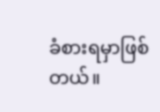ခံစားရမှာဖြစ်တယ်။